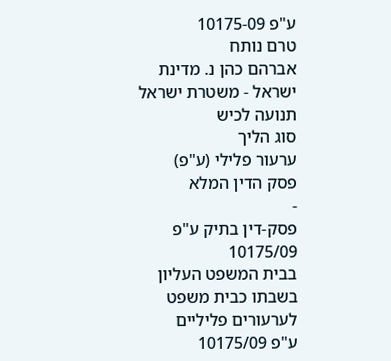ע"פ 10175-09
טרם נותח
אברהם כהן נ. מדינת ישראל - משטרת ישראל תנועה לכיש
סוג הליך
ערעור פלילי (ע"פ)
פסק הדין המלא
-
פסק-דין בתיק ע"פ 10175/09
בבית המשפט העליון בשבתו כבית משפט לערעורים פליליים
ע"פ 10175/09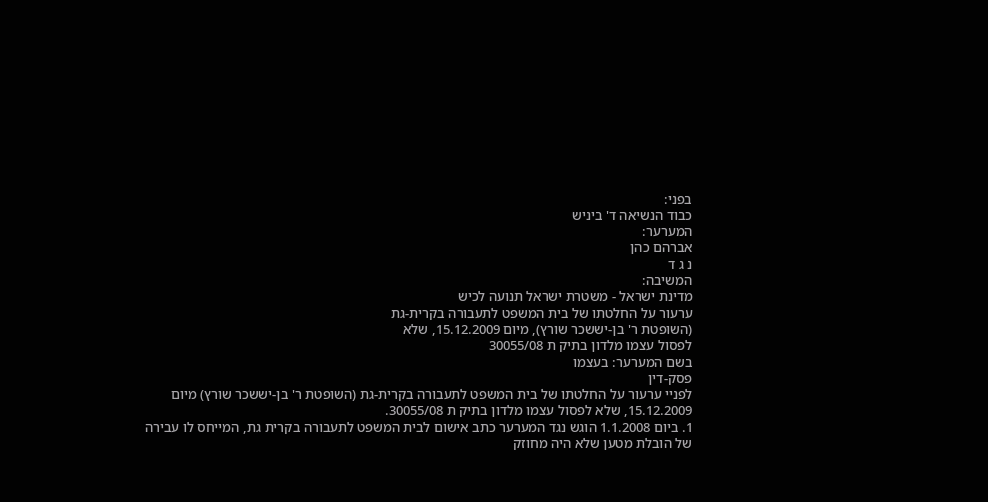בפני:
כבוד הנשיאה ד' ביניש
המערער:
אברהם כהן
נ ג ד
המשיבה:
מדינת ישראל - משטרת ישראל תנועה לכיש
ערעור על החלטתו של בית המשפט לתעבורה בקרית-גת
(השופטת ר' בן-יששכר שורץ), מיום 15.12.2009, שלא
לפסול עצמו מלדון בתיק ת 30055/08
בשם המערער: בעצמו
פסק-דין
לפניי ערעור על החלטתו של בית המשפט לתעבורה בקרית-גת (השופטת ר' בן-יששכר שורץ) מיום 15.12.2009, שלא לפסול עצמו מלדון בתיק ת 30055/08.
1. ביום 1.1.2008 הוגש נגד המערער כתב אישום לבית המשפט לתעבורה בקרית גת, המייחס לו עבירה של הובלת מטען שלא היה מחוזק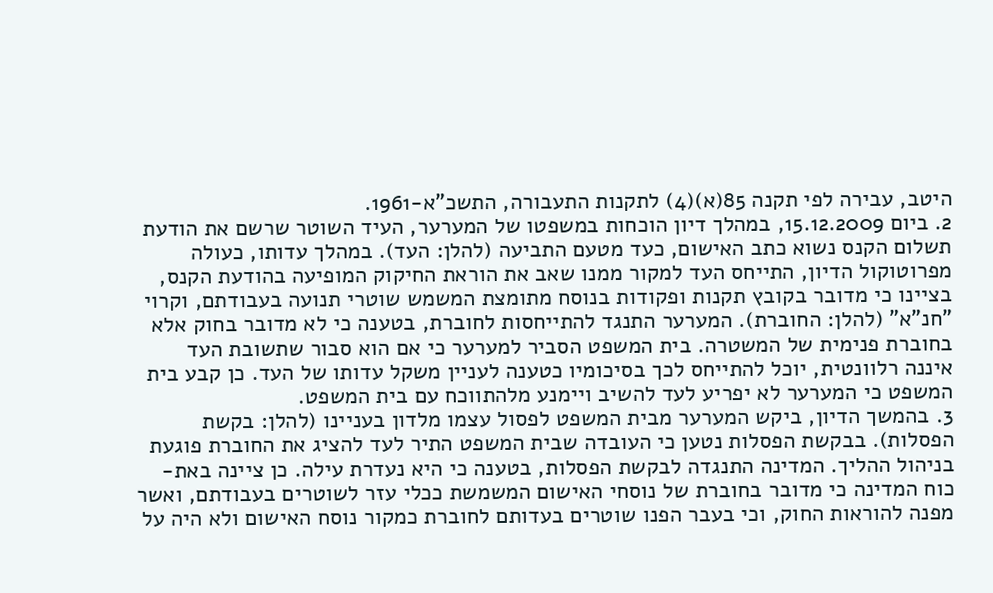היטב, עבירה לפי תקנה 85(א)(4) לתקנות התעבורה, התשכ"א-1961.
2. ביום 15.12.2009, במהלך דיון הוכחות במשפטו של המערער, העיד השוטר שרשם את הודעת תשלום הקנס נשוא כתב האישום, כעד מטעם התביעה (להלן: העד). במהלך עדותו, כעולה מפרוטוקול הדיון, התייחס העד למקור ממנו שאב את הוראת החיקוק המופיעה בהודעת הקנס, בציינו כי מדובר בקובץ תקנות ופקודות בנוסח מתומצת המשמש שוטרי תנועה בעבודתם, וקרוי "חנ"א" (להלן: החוברת). המערער התנגד להתייחסות לחוברת, בטענה כי לא מדובר בחוק אלא בחוברת פנימית של המשטרה. בית המשפט הסביר למערער כי אם הוא סבור שתשובת העד איננה רלוונטית, יוכל להתייחס לכך בסיכומיו כטענה לעניין משקל עדותו של העד. כן קבע בית המשפט כי המערער לא יפריע לעד להשיב ויימנע מלהתווכח עם בית המשפט.
3. בהמשך הדיון, ביקש המערער מבית המשפט לפסול עצמו מלדון בעניינו (להלן: בקשת הפסלות). בבקשת הפסלות נטען כי העובדה שבית המשפט התיר לעד להציג את החוברת פוגעת בניהול ההליך. המדינה התנגדה לבקשת הפסלות, בטענה כי היא נעדרת עילה. כן ציינה באת-כוח המדינה כי מדובר בחוברת של נוסחי האישום המשמשת ככלי עזר לשוטרים בעבודתם, ואשר מפנה להוראות החוק, וכי בעבר הפנו שוטרים בעדותם לחוברת כמקור נוסח האישום ולא היה על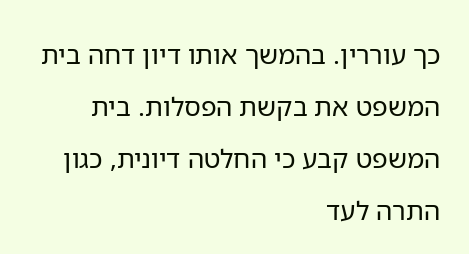כך עוררין. בהמשך אותו דיון דחה בית המשפט את בקשת הפסלות. בית המשפט קבע כי החלטה דיונית, כגון התרה לעד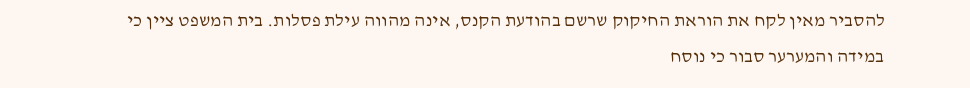להסביר מאין לקח את הוראת החיקוק שרשם בהודעת הקנס, אינה מהווה עילת פסלות. בית המשפט ציין כי במידה והמערער סבור כי נוסח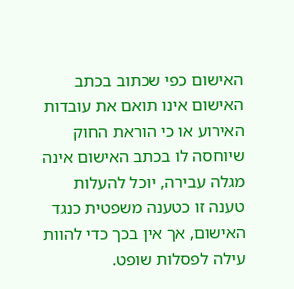האישום כפי שכתוב בכתב האישום אינו תואם את עובדות האירוע או כי הוראת החוק שיוחסה לו בכתב האישום אינה מגלה עבירה, יוכל להעלות טענה זו כטענה משפטית כנגד האישום, אך אין בכך כדי להוות עילה לפסלות שופט.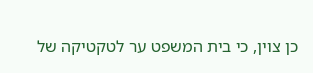כן צוין, כי בית המשפט ער לטקטיקה של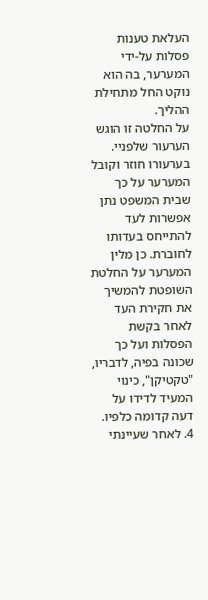העלאת טענות פסלות על-ידי המערער, בה הוא נוקט החל מתחילת ההליך.
על החלטה זו הוגש הערעור שלפניי. בערעורו חוזר וקובל המערער על כך שבית המשפט נתן אפשרות לעד להתייחס בעדותו לחוברת. כן מלין המערער על החלטת השופטת להמשיך את חקירת העד לאחר בקשת הפסלות ועל כך שכונה בפיה, לדבריו, "טקטיקן", כינוי המעיד לדידו על דעה קדומה כלפיו.
4. לאחר שעיינתי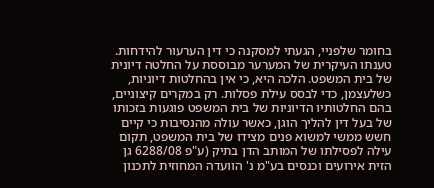בחומר שלפניי, הגעתי למסקנה כי דין הערעור להידחות. טענתו העיקרית של המערער מבוססת על החלטה דיונית של בית המשפט. הלכה היא, כי אין בהחלטות דיוניות, כשלעצמן, כדי לבסס עילת פסלות. רק במקרים קיצוניים, בהם החלטותיו הדיוניות של בית המשפט פוגעות בזכותו של בעל דין להליך הוגן, כאשר עולה מהנסיבות כי קיים חשש ממשי למשוא פנים מצידו של בית המשפט, תקום עילה לפסילתו של המותב הדן בתיק (ע"פ 6288/08 גן הזית אירועים וכנסים בע"מ נ' הוועדה המחוזית לתכנון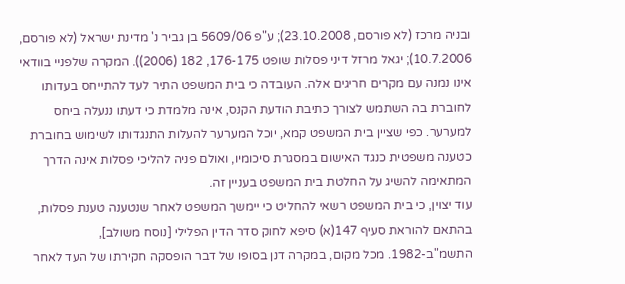ובניה מרכז (לא פורסם, 23.10.2008); ע"פ 5609/06 בן גביר נ' מדינת ישראל (לא פורסם, 10.7.2006); יגאל מרזל דיני פסלות שופט 176-175, 182 (2006)). המקרה שלפניי בוודאי אינו נמנה עם מקרים חריגים אלה. העובדה כי בית המשפט התיר לעד להתייחס בעדותו לחוברת בה השתמש לצורך כתיבת הודעת הקנס, אינה מלמדת כי דעתו ננעלה ביחס למערער. כפי שציין בית המשפט קמא, יוכל המערער להעלות התנגדותו לשימוש בחוברת כטענה משפטית כנגד האישום במסגרת סיכומיו, ואולם פניה להליכי פסלות אינה הדרך המתאימה להשיג על החלטת בית המשפט בעניין זה.
עוד יצוין, כי בית המשפט רשאי להחליט כי יימשך המשפט לאחר שנטענה טענת פסלות, בהתאם להוראת סעיף 147(א) סיפא לחוק סדר הדין הפלילי [נוסח משולב], התשמ"ב-1982. מכל מקום, במקרה דנן בסופו של דבר הופסקה חקירתו של העד לאחר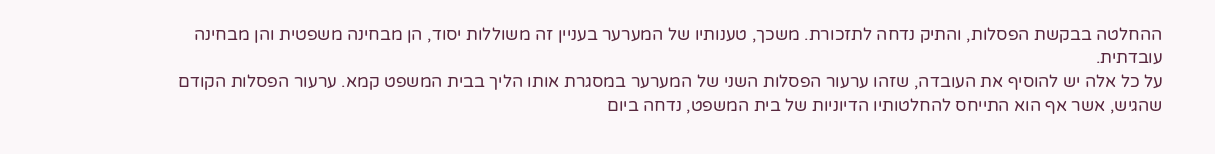ההחלטה בבקשת הפסלות, והתיק נדחה לתזכורת. משכך, טענותיו של המערער בעניין זה משוללות יסוד, הן מבחינה משפטית והן מבחינה עובדתית.
על כל אלה יש להוסיף את העובדה, שזהו ערעור הפסלות השני של המערער במסגרת אותו הליך בבית המשפט קמא. ערעור הפסלות הקודם שהגיש, אשר אף הוא התייחס להחלטותיו הדיוניות של בית המשפט, נדחה ביום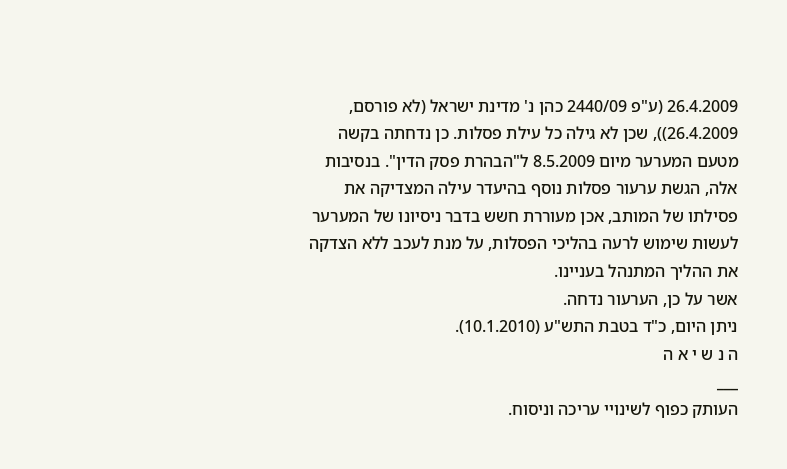26.4.2009 (ע"פ 2440/09 כהן נ' מדינת ישראל (לא פורסם, 26.4.2009)), שכן לא גילה כל עילת פסלות. כן נדחתה בקשה מטעם המערער מיום 8.5.2009 ל"הבהרת פסק הדין". בנסיבות אלה, הגשת ערעור פסלות נוסף בהיעדר עילה המצדיקה את פסילתו של המותב, אכן מעוררת חשש בדבר ניסיונו של המערער לעשות שימוש לרעה בהליכי הפסלות, על מנת לעכב ללא הצדקה את ההליך המתנהל בעניינו.
אשר על כן, הערעור נדחה.
ניתן היום, כ"ד בטבת התש"ע (10.1.2010).
ה נ ש י א ה
___
העותק כפוף לשינויי עריכה וניסוח.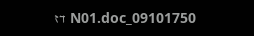09101750_N01.doc דז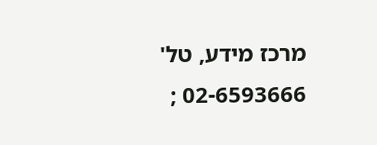מרכז מידע, טל' 02-6593666 ;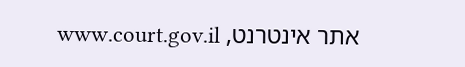אתר אינטרנט, www.court.gov.il